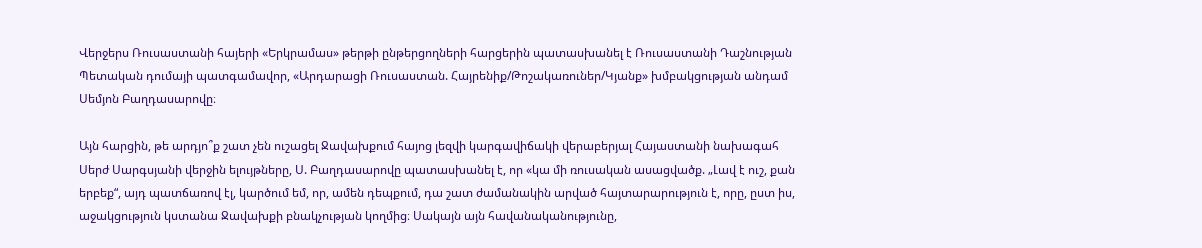Վերջերս Ռուսաստանի հայերի «Երկրամաս» թերթի ընթերցողների հարցերին պատասխանել է Ռուսաստանի Դաշնության Պետական դումայի պատգամավոր, «Արդարացի Ռուսաստան. Հայրենիք/Թոշակառուներ/Կյանք» խմբակցության անդամ Սեմյոն Բաղդասարովը։

Այն հարցին, թե արդյո՞ք շատ չեն ուշացել Ջավախքում հայոց լեզվի կարգավիճակի վերաբերյալ Հայաստանի նախագահ Սերժ Սարգսյանի վերջին ելույթները, Ս. Բաղդասարովը պատասխանել է, որ «կա մի ռուսական ասացվածք. „Լավ է ուշ, քան երբեք“, այդ պատճառով էլ, կարծում եմ, որ, ամեն դեպքում, դա շատ ժամանակին արված հայտարարություն է, որը, ըստ իս, աջակցություն կստանա Ջավախքի բնակչության կողմից։ Սակայն այն հավանականությունը,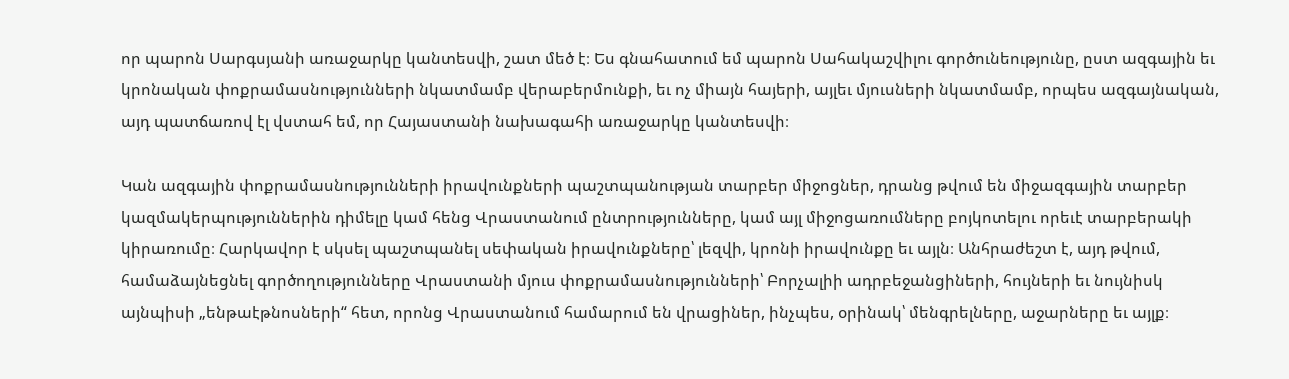որ պարոն Սարգսյանի առաջարկը կանտեսվի, շատ մեծ է։ Ես գնահատում եմ պարոն Սահակաշվիլու գործունեությունը, ըստ ազգային եւ կրոնական փոքրամասնությունների նկատմամբ վերաբերմունքի, եւ ոչ միայն հայերի, այլեւ մյուսների նկատմամբ, որպես ազգայնական, այդ պատճառով էլ վստահ եմ, որ Հայաստանի նախագահի առաջարկը կանտեսվի։

Կան ազգային փոքրամասնությունների իրավունքների պաշտպանության տարբեր միջոցներ, դրանց թվում են միջազգային տարբեր կազմակերպություններին դիմելը կամ հենց Վրաստանում ընտրությունները, կամ այլ միջոցառումները բոյկոտելու որեւէ տարբերակի կիրառումը։ Հարկավոր է սկսել պաշտպանել սեփական իրավունքները՝ լեզվի, կրոնի իրավունքը եւ այլն։ Անհրաժեշտ է, այդ թվում, համաձայնեցնել գործողությունները Վրաստանի մյուս փոքրամասնությունների՝ Բորչալիի ադրբեջանցիների, հույների եւ նույնիսկ այնպիսի „ենթաէթնոսների“ հետ, որոնց Վրաստանում համարում են վրացիներ, ինչպես, օրինակ՝ մենգրելները, աջարները եւ այլք։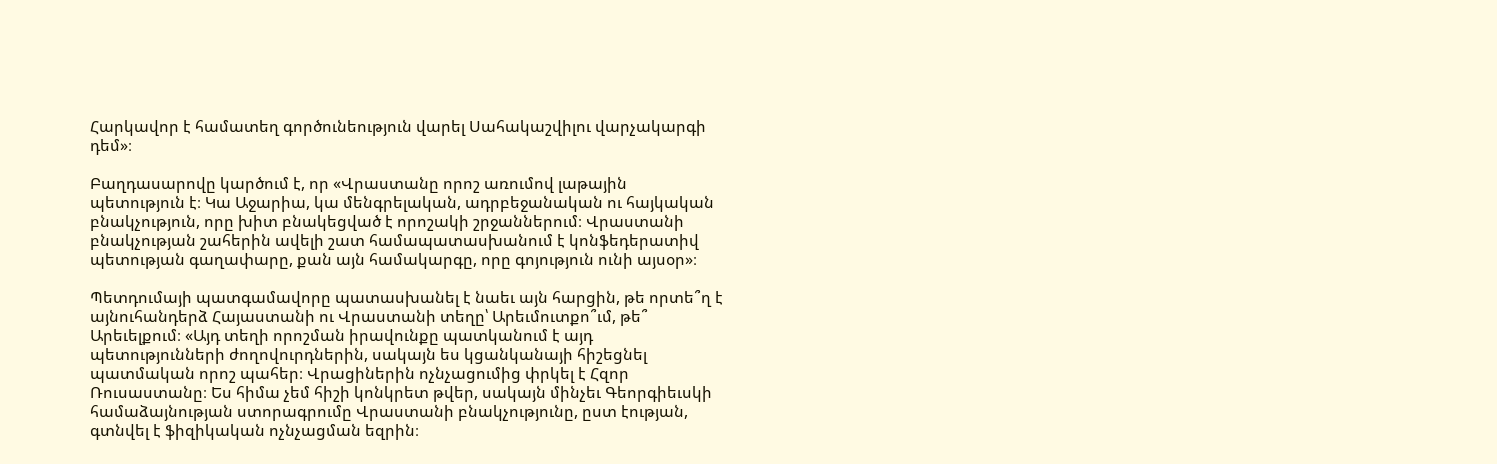Հարկավոր է համատեղ գործունեություն վարել Սահակաշվիլու վարչակարգի դեմ»։

Բաղդասարովը կարծում է, որ «Վրաստանը որոշ առումով լաթային պետություն է։ Կա Աջարիա, կա մենգրելական, ադրբեջանական ու հայկական բնակչություն, որը խիտ բնակեցված է որոշակի շրջաններում։ Վրաստանի բնակչության շահերին ավելի շատ համապատասխանում է կոնֆեդերատիվ պետության գաղափարը, քան այն համակարգը, որը գոյություն ունի այսօր»։

Պետդումայի պատգամավորը պատասխանել է նաեւ այն հարցին, թե որտե՞ղ է այնուհանդերձ Հայաստանի ու Վրաստանի տեղը՝ Արեւմուտքո՞ւմ, թե՞ Արեւելքում։ «Այդ տեղի որոշման իրավունքը պատկանում է այդ պետությունների ժողովուրդներին, սակայն ես կցանկանայի հիշեցնել պատմական որոշ պահեր։ Վրացիներին ոչնչացումից փրկել է Հզոր Ռուսաստանը։ Ես հիմա չեմ հիշի կոնկրետ թվեր, սակայն մինչեւ Գեորգիեւսկի համաձայնության ստորագրումը Վրաստանի բնակչությունը, ըստ էության, գտնվել է ֆիզիկական ոչնչացման եզրին։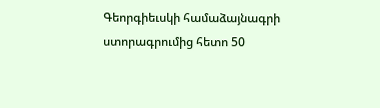Գեորգիեւսկի համաձայնագրի ստորագրումից հետո 50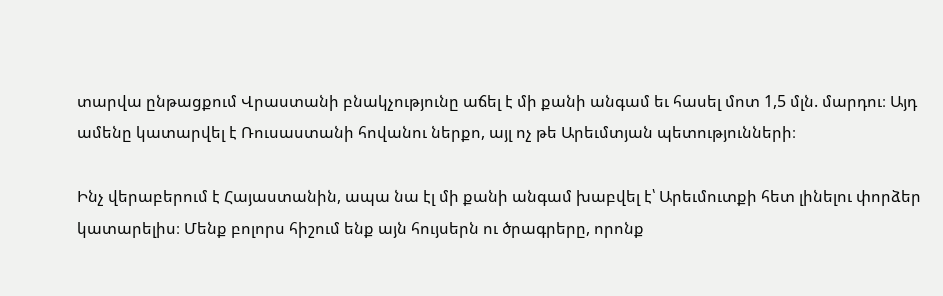տարվա ընթացքում Վրաստանի բնակչությունը աճել է մի քանի անգամ եւ հասել մոտ 1,5 մլն. մարդու։ Այդ ամենը կատարվել է Ռուսաստանի հովանու ներքո, այլ ոչ թե Արեւմտյան պետությունների։

Ինչ վերաբերում է Հայաստանին, ապա նա էլ մի քանի անգամ խաբվել է՝ Արեւմուտքի հետ լինելու փորձեր կատարելիս։ Մենք բոլորս հիշում ենք այն հույսերն ու ծրագրերը, որոնք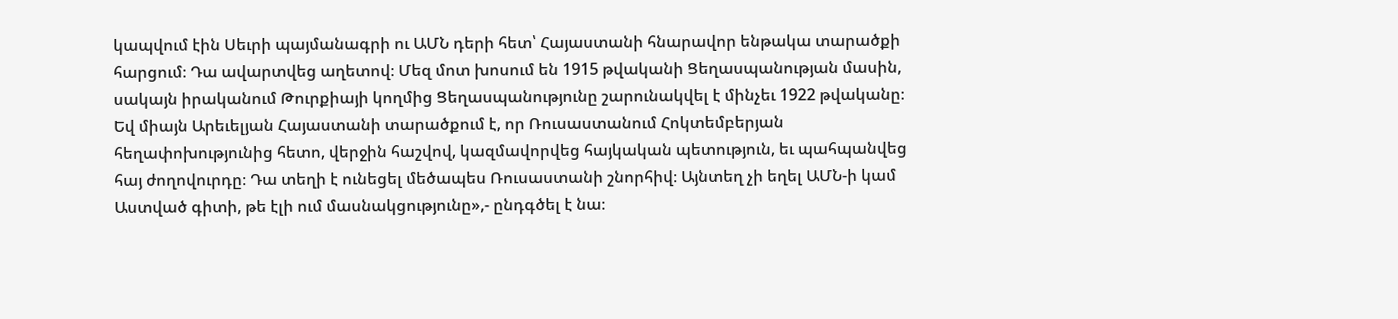կապվում էին Սեւրի պայմանագրի ու ԱՄՆ դերի հետ՝ Հայաստանի հնարավոր ենթակա տարածքի հարցում։ Դա ավարտվեց աղետով։ Մեզ մոտ խոսում են 1915 թվականի Ցեղասպանության մասին, սակայն իրականում Թուրքիայի կողմից Ցեղասպանությունը շարունակվել է մինչեւ 1922 թվականը։ Եվ միայն Արեւելյան Հայաստանի տարածքում է, որ Ռուսաստանում Հոկտեմբերյան հեղափոխությունից հետո, վերջին հաշվով, կազմավորվեց հայկական պետություն, եւ պահպանվեց հայ ժողովուրդը։ Դա տեղի է ունեցել մեծապես Ռուսաստանի շնորհիվ։ Այնտեղ չի եղել ԱՄՆ-ի կամ Աստված գիտի, թե էլի ում մասնակցությունը»,- ընդգծել է նա։